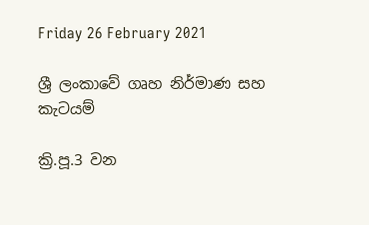Friday 26 February 2021

ශ්‍රී ලංකාවේ ගෘහ නිර්මාණ සහ කැටයම්

ක්‍රි.පූ.3 වන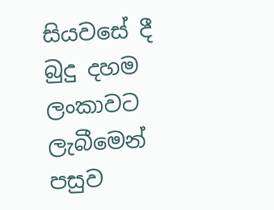සියවසේ දී බුදු දහම ලංකාවට ලැබීමෙන් පසුව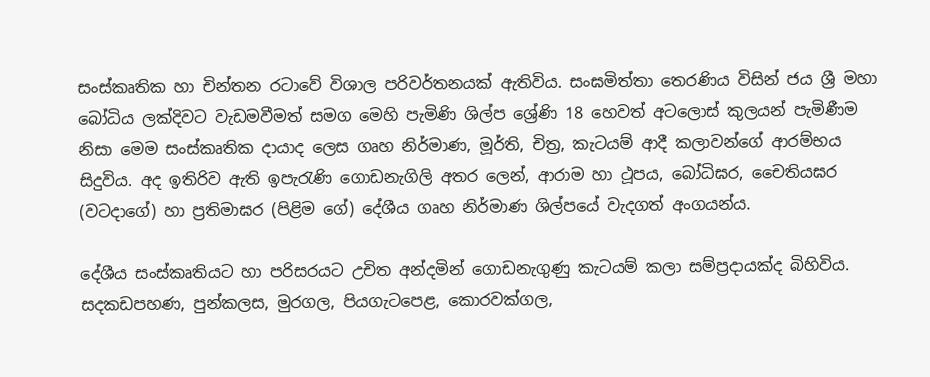සංස්කෘතික හා චින්තන රටාවේ විශාල පරිවර්තනයක් ඇතිවිය. සංඝමිත්තා තෙරණිය විසින් ජය ශ්‍රී මහා බෝධිය ලක්දිවට වැඩමවීමත් සමග මෙහි පැමිණි ශිල්ප ශ්‍රේණි 18 හෙවත් අටලොස් කුලයන් පැමිණීම නිසා මෙම සංස්කෘතික දායාද ලෙස ගෘහ නිර්මාණ, මූර්ති, චිත්‍ර, කැටයම් ආදී කලාවන්ගේ ආරම්භය සිදුවිය. අද ඉතිරිව ඇති ඉපැරැණි ගොඩනැගිලි අතර ලෙන්, ආරාම හා ථූපය, බෝධිඝර, චෛතියඝර (වටදාගේ) හා ප්‍රතිමාඝර (පිළිම ගේ) දේශීය ගෘහ නිර්මාණ ශිල්පයේ වැදගත් අංගයන්ය.

දේශීය සංස්කෘතියට හා පරිසරයට උචිත අන්දමින් ගොඩනැගුණු කැටයම් කලා සම්ප්‍රදායක්ද බිහිවිය. සදකඩපහණ, පුන්කලස, මුරගල, පියගැටපෙළ, කොරවක්ගල,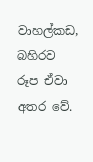වාහල්කඩ, බහිරව රූප ඒවා අතර වේ.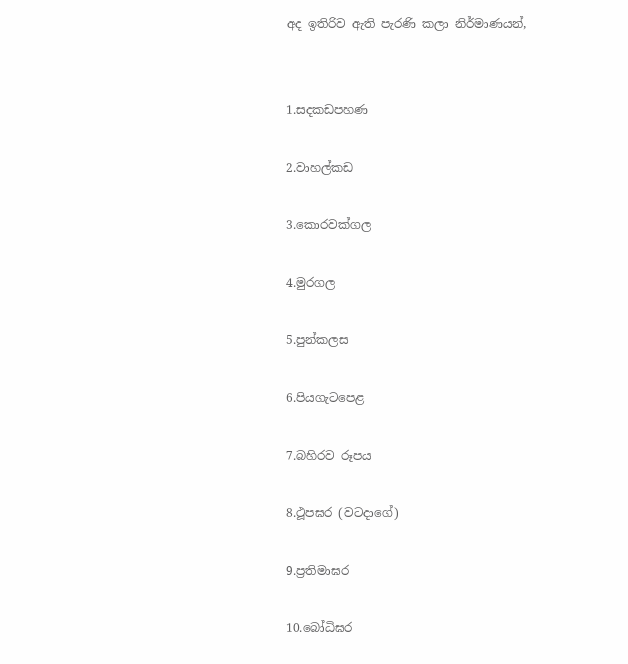අද ඉතිරිව ඇති පැරණි කලා නිර්මාණයන්,


1.සදකඩපහණ

2.වාහල්කඩ

3.කොරවක්ගල

4.මුරගල

5.පුන්කලස

6.පියගැටපෙළ

7.බහිරව රූපය

8.ථූපඝර (වටදාගේ)

9.ප්‍රතිමාඝර

10.බෝධිඝර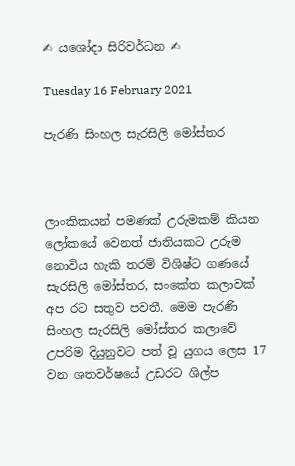✍ යශෝදා සිරිවර්ධන ✍

Tuesday 16 February 2021

පැරණි සිංහල සැරසිලි මෝස්තර



ලාංකිකයන් පමණක් උරුමකම් කියන ලෝකයේ වෙනත් ජාතියකට උරුම නොවිය හැකි තරම් විශිෂ්ට ගණයේ සැරසිලි මෝස්තර, සංකේත කලාවක් අප රට සතුව පවතී. මෙම පැරණි සිංහල සැරසිලි මෝස්තර කලාවේ උපරිම දියුනුවට පත් වූ යුගය ලෙස 17 වන ශතවර්ෂයේ උඩරට ශිල්ප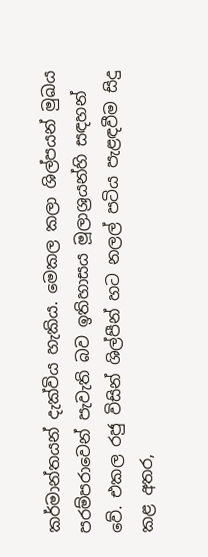කර්මාන්තයන් දැක්විය හැකිය. මෙකල කලා ශිල්පයන් මුඛය පරම්පරාවෙන් පැවැති බව ඉතිහාසය මූලාශ්‍රයන්හි සඳහන් වේ. එකල රජු විසින් ශිල්පීන් හට නලල් පටිය පැළඳවීම සිදු කළ අතර,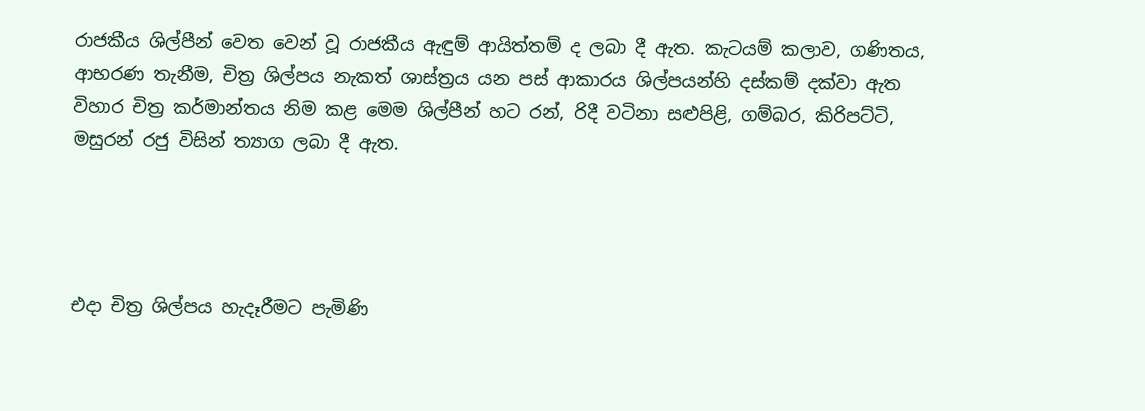රාජකීය ශිල්පීන් වෙත වෙන් වූ රාජකීය ඇඳුම් ආයිත්තම් ද ලබා දී ඇත. කැටයම් කලාව, ගණිතය, ආභරණ තැනීම, චිත්‍ර ශිල්පය නැකත් ශාස්ත්‍රය යන පස් ආකාරය ශිල්පයන්හි දස්කම් දක්වා ඇත විහාර චිත්‍ර කර්මාන්තය නිම කළ මෙම ශිල්පීන් හට රන්, රිදී වටිනා සළුපිළි, ගම්බර, කිරිපට්ටි, මසුරන් රජු විසින් ත්‍යාග ලබා දී ඇත.




එදා චිත්‍ර ශිල්පය හැදෑරීමට පැමිණි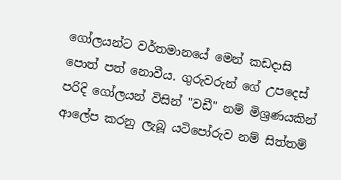ගෝලයන්ට වර්තමානයේ මෙන් කඩදාසි පොත් පත් නොවීය. ගුරුවරුන් ගේ උපදෙස් පරිදි ගෝලයන් විසින් "වඩී" නම් මිශ්‍රණයකින් ආලේප කරනු ලැබූ යටිපෝරුව නම් සිත්තම්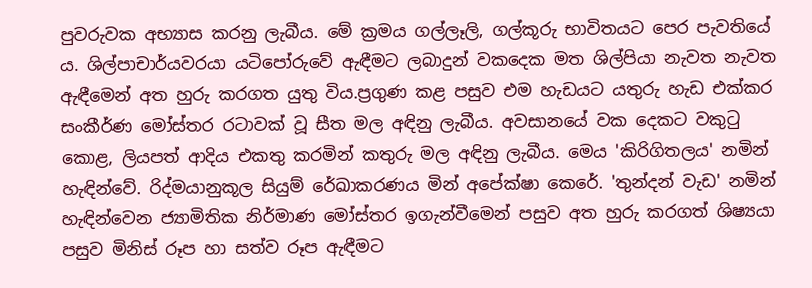පුවරුවක අභ්‍යාස කරනු ලැබීය. මේ ක්‍රමය ගල්ලෑලි, ගල්කූරු භාවිතයට පෙර පැවතියේ ය. ශිල්පාචාර්යවරයා යටිපෝරුවේ ඇඳීමට ලබාදුන් වකදෙක මත ශිල්පියා නැවත නැවත ඇඳීමෙන් අත හුරු කරගත යුතු විය.ප්‍රගුණ කළ පසුව එම හැඩයට යතුරු හැඩ එක්කර සංකීර්ණ මෝස්තර රටාවක් වූ සීත මල අඳිනු ලැබීය. අවසානයේ වක දෙකට වකුටු කොළ, ලියපත් ආදිය එකතු කරමින් කතුරු මල අඳිනු ලැබීය. මෙය 'කිරිගිතලය' නමින් හැඳින්වේ. රිද්මයානුකූල සියුම් රේඛාකරණය මින් අපේක්ෂා කෙරේ. 'තුන්දන් වැඩ' නමින් හැඳින්වෙන ජ්‍යාමිතික නිර්මාණ මෝස්තර ඉගැන්වීමෙන් පසුව අත හුරු කරගත් ශිෂ්‍යයා පසුව මිනිස් රූප හා සත්ව රූප ඇඳීමට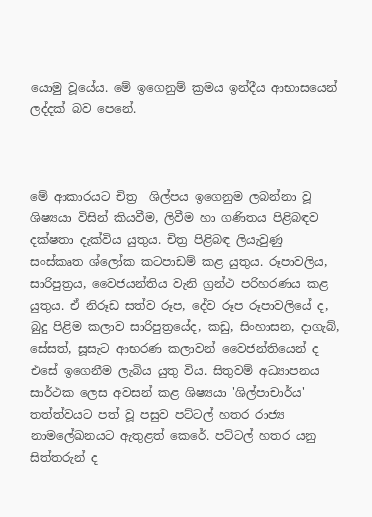යොමු වූයේය. මේ ඉගෙනුම් ක්‍රමය ඉන්දීය ආභාසයෙන් ලද්දක් බව පෙනේ.



මේ ආකාරයට චිත්‍ර  ශිල්පය ඉගෙනුම ලබන්නා වූ ශිෂ්‍යයා විසින් කියවීම, ලිවීම හා ගණිතය පිළිබඳව දක්ෂතා දැක්විය යුතුය. චිත්‍ර පිළිබඳ ලියැවුණු සංස්කෘත ශ්ලෝක කටපාඩම් කළ යුතුය. රූපාවලිය, සාරිපුත්‍රය, වෛජයන්තිය වැනි ග්‍රන්ථ පරිහරණය කළ යුතුය. ඒ නිරූඩ සත්ව රූප, දේව රූප රූපාවලියේ ද, බුදු පිළිම කලාව සාරිපුත්‍රයේද, කඩු, සිංහාසන, දාගැබ්, සේසත්, සූසැට ආභරණ කලාවන් වෛජන්තියෙන් ද එසේ ඉගෙනීම ලැබිය යුතු විය. සිතුවම් අධ්‍යාපනය සාර්ථක ලෙස අවසන් කළ ශිෂ්‍යයා 'ශිල්පාචාර්ය' තත්ත්වයට පත් වූ පසුව පට්ටල් හතර රාජ්‍ය නාමලේඛනයට ඇතුළත් කෙරේ. පට්ටල් හතර යනු සිත්තරුන් ද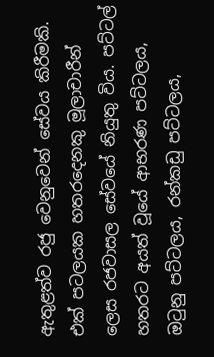ඇතුළත්ව රජු වෙනුවෙන් සේවය කිරීමකි. එක් පටලයක හතරදෙනකු මූලාචාරීන් ලෙස රජවාසල සේවයේ නියුතු විය. පට්ටල් හතරට අයත් වූයේ ආභරණ පට්ටලය, ඔටුනු පට්ටලය, රන්කඩු පට්ටලය,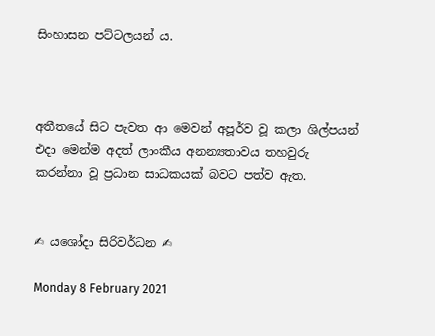සිංහාසන පට්ටලයන්‍ ය.



අතීතයේ සිට පැවත ආ මෙවන් අපූර්ව වූ කලා ශිල්පයන් එදා මෙන්ම අදත් ලාංකීය අනන්‍යතාවය තහවුරු කරන්නා වූ ප්‍රධාන සාධකයක් බවට පත්ව ඇත.


✍ යශෝදා සිරිවර්ධන ✍

Monday 8 February 2021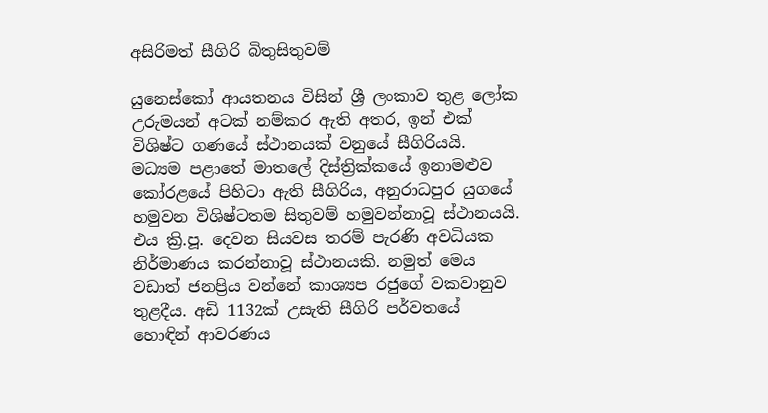අසිරිමත් සීගිරි බිතුසිතුවම්

යුනෙස්කෝ ආයතනය විසින් ශ්‍රී ලංකාව තුළ ලෝක උරුමයන් අටක් නම්කර ඇති අතර, ඉන් එක් විශිෂ්ට ගණයේ ස්ථානයක් වනුයේ සීගිරියයි. මධ්‍යම පළාතේ මාතලේ දිස්ත්‍රික්කයේ ඉනාමළුව කෝරළයේ පිහිටා ඇති සීගිරිය, අනුරාධපුර යුගයේ හමුවන විශිෂ්ටතම සිතුවම් හමුවන්නාවූ ස්ථානයයි. එය ක්‍රි.පූ. දෙවන සියවස තරම් පැරණි අවධියක නිර්මාණය කරන්නාවූ ස්ථානයකි. නමුත් මෙය වඩාත් ජනප්‍රිය වන්නේ කාශ්‍යප රජුගේ වකවානුව තුළදීය. අඩි 1132ක් උසැති සීගිරි පර්වතයේ හොඳින් ආවරණය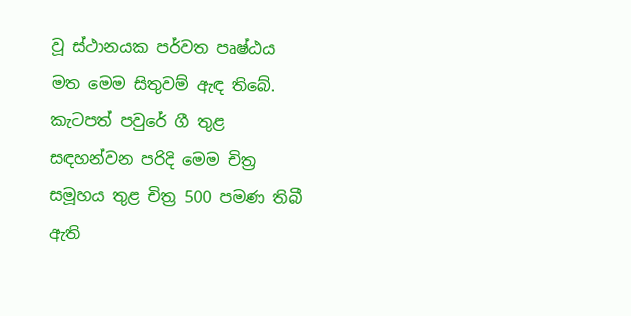වූ ස්ථානයක පර්වත පෘෂ්ඨය මත මෙම සිතුවම් ඇඳ තිබේ. කැටපත් පවුරේ ගී තුළ සඳහන්වන පරිදි මෙම චිත්‍ර සමූහය තුළ චිත්‍ර 500 පමණ තිබී ඇති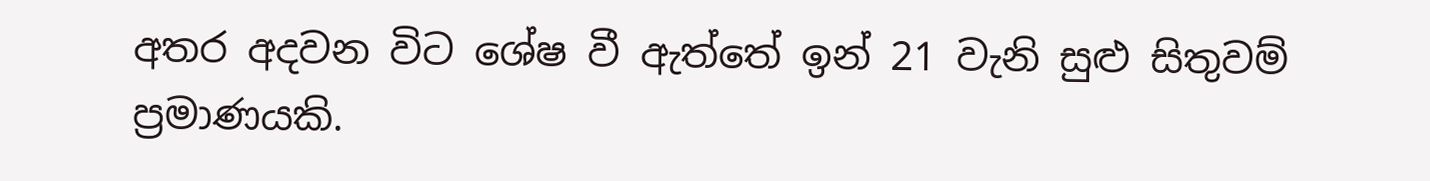අතර අදවන විට ශේෂ වී ඇත්තේ ඉන් 21 වැනි සුළු සිතුවම් ප්‍රමාණයකි.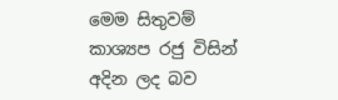මෙම සිතුවම් කාශ්‍යප රජු විසින් අදින ලද බව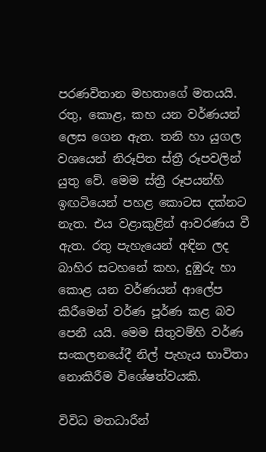පරණවිතාන මහතාගේ මතයයි. රතු, කොළ, කහ යන වර්ණයන් ලෙස ගෙන ඇත. තනි හා යුගල වශයෙන් නිරූපිත ස්ත්‍රී රූපවලින් යුතු වේ. මෙම ස්ත්‍රී රූපයන්හි ඉඟටියෙන් පහළ කොටස දක්නට නැත. එය වළාකුළින් ආවරණය වී ඇත. රතු පැහැයෙන් අඳින ලද බාහිර සටහනේ කහ, දුඹුරු හා කොළ යන වර්ණයන් ආලේප කිරීමෙන් වර්ණ පූර්ණ කළ බව පෙනී යයි. මෙම සිතුවම්හි වර්ණ සංකලනයේදී නිල් පැහැය භාවිතා නොකිරීම විශේෂත්වයකි.

විවිධ මතධාරීන්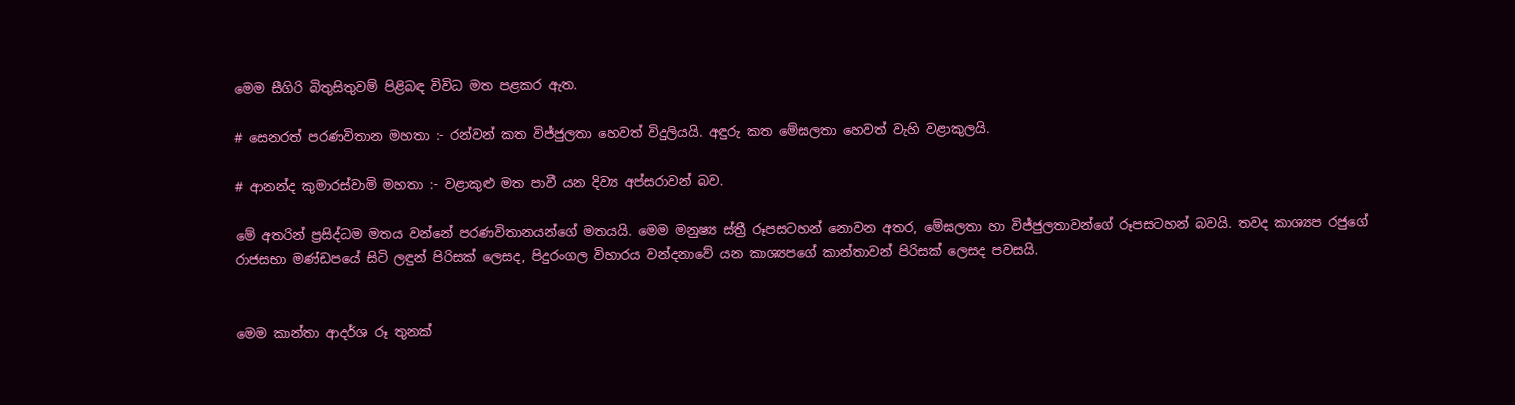මෙම සීගිරි බිතුසිතුවම් පිළිබඳ විවිධ මත පළකර ඇත.

# සෙනරත් පරණවිතාන මහතා :- රන්වන් කත විජ්ජුලතා හෙවත් විදුලියයි. අඳුරු කත මේඝලතා හෙවත් වැහි වළාකුලයි.

# ආනන්ද කුමාරස්වාමි මහතා :- වළාකුළු මත පාවී යන දිව්‍ය අප්සරාවන් බව.

මේ අතරින් ප්‍රසිද්ධම මතය වන්නේ පරණවිතානයන්ගේ මතයයි. මෙම මනුෂ්‍ය ස්ත්‍රී රූපසටහන් නොවන අතර, මේඝලතා හා විජ්ජුලතාවන්ගේ රූපසටහන් බවයි. තවද කාශ්‍යප රජුගේ රාජසභා මණ්ඩපයේ සිටි ලඳුන් පිරිසක් ලෙසද, පිදුරංගල විහාරය වන්දනාවේ යන කාශ්‍යපගේ කාන්තාවන් පිරිසක් ලෙසද පවසයි.


මෙම කාන්තා ආදර්ශ රූ තුනක්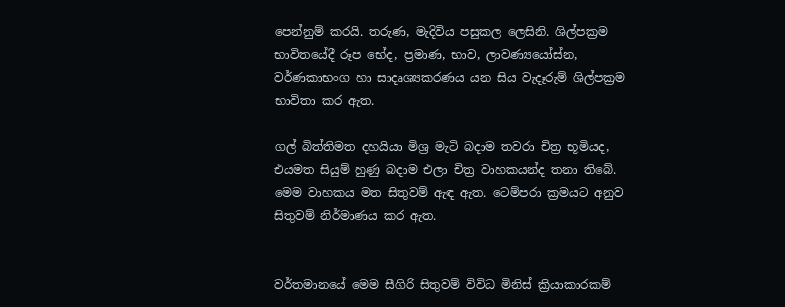පෙන්නුම් කරයි. තරුණ, මැදිවිය පසුකල ලෙසිනි. ශිල්පක්‍රම භාවිතයේදී රූප භේද, ප්‍රමාණ, භාව, ලාවණ්‍යයෝස්න, වර්ණකාභංග හා සාදෘශ්‍යකරණය යන සිය වැදෑරුම් ශිල්පක්‍රම භාවිතා කර ඇත.

ගල් බිත්තිමත දහයියා මිශ්‍ර මැටි බදාම තවරා චිත්‍ර භූමියද, එයමත සියුම් හුණු බදාම එලා චිත්‍ර වාහකයන්ද තනා තිබේ. මෙම වාහකය මත සිතුවම් ඇඳ ඇත. ටෙම්පරා ක්‍රමයට අනුව සිතුවම් නිර්මාණය කර ඇත.


වර්තමානයේ මෙම සීගිරි සිතුවම් විවිධ මිනිස් ක්‍රියාකාරකම්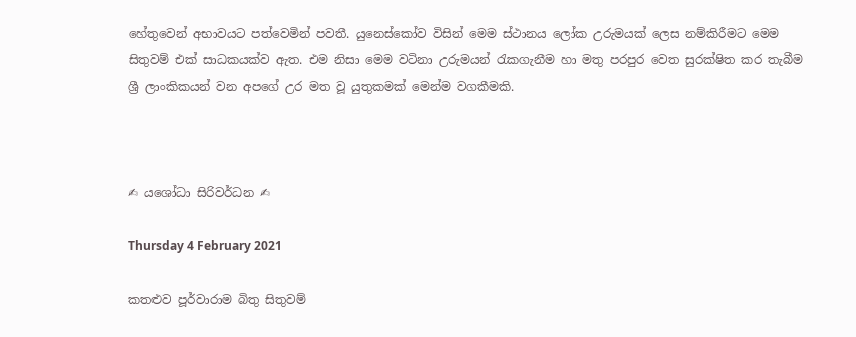හේතුවෙන් අභාවයට පත්වෙමින් පවතී. යුනෙස්කෝව විසින් මෙම ස්ථානය ලෝක උරුමයක් ලෙස නම්කිරීමට මෙම සිතුවම් එක් සාධකයක්ව ඇත. එම නිසා මෙම වටිනා උරුමයන් රැකගැනීම හා මතු පරපුර වෙත සුරක්ෂිත කර තැබීම ශ්‍රී ලාංකිකයන් වන අපගේ උර මත වූ යුතුකමක් මෙන්ම වගකීමකි.



✍ යශෝධා සිරිවර්ධන ✍

Thursday 4 February 2021

කතළුව පූර්වාරාම බිතු සිතුවම්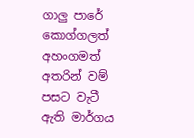ගාලු පාරේ කොග්ගලත් අහංගමත් අතරින් වම් පසට වැටී ඇති මාර්ගය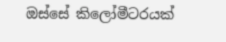ඔස්සේ කිලෝමීටරයක්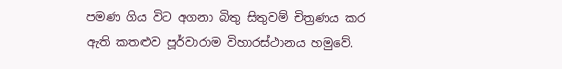පමණ ගිය විට අගනා බිතු සිතුවම් චිත්‍රණය කර ඇති කතළුව පූර්වාරාම විහාරස්ථානය හමුවේ.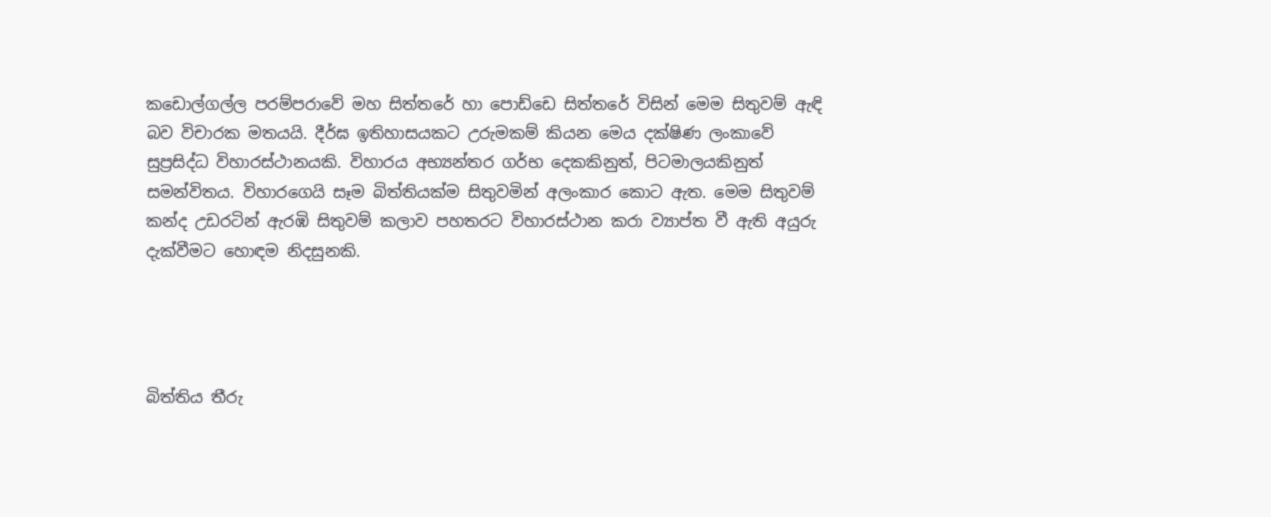කඩොල්ගල්ල පරම්පරාවේ මහ සිත්තරේ හා පොඩ්ඩෙ සිත්තරේ විසින් මෙම සිතුවම් ඇඳි බව විචාරක මතයයි. දීර්ඝ ඉතිහාසයකට උරුමකම් කියන මෙය දක්ෂිණ ලංකාවේ සුප්‍රසිද්ධ විහාරස්ථානයකි. විහාරය අභ්‍යන්තර ගර්භ දෙකකිනුත්, පිටමාලයකිනුත් සමන්විතය. විහාරගෙයි සෑම බිත්තියක්ම සිතුවමින් අලංකාර කොට ඇත. මෙම සිතුවම් කන්ද උඩරටින් ඇරඹි සිතුවම් කලාව පහතරට විහාරස්ථාන කරා ව්‍යාප්ත වී ඇති අයුරු දැක්වීමට හොඳම නිදසුනකි.




බිත්තිය තීරු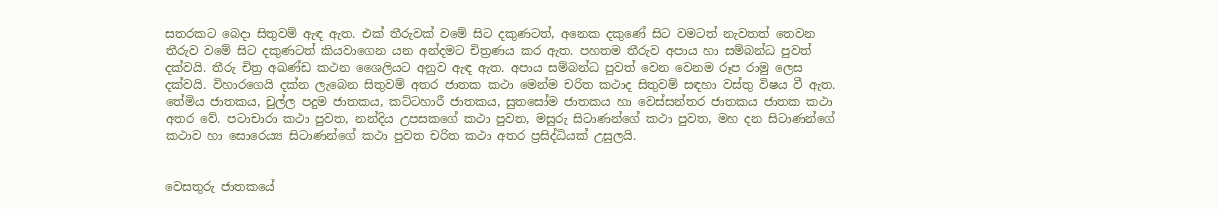සතරකට බෙදා සිතුවම් ඇඳ ඇත. එක් තීරුවක් වමේ සිට දකුණටත්, අනෙක දකුණේ සිට වමටත් නැවතත් තෙවන තීරුව වමේ සිට දකුණටත් කියවාගෙන යන අන්දමට චිත්‍රණය කර ඇත. පහතම තීරුව අපාය හා සම්බන්ධ පුවත් දක්වයි. තීරු චිත්‍ර අඛණ්ඩ කථන ශෛලියට අනුව ඇඳ ඇත. අපාය සම්බන්ධ පුවත් වෙන වෙනම රූප රාමු ලෙස දක්වයි. විහාරගෙයි දක්න ලැබෙන සිතුවම් අතර ජාතක කථා මෙන්ම චරිත කථාද සිතුවම් සඳහා වස්තු විෂය වී ඇත. තේමිය ජාතකය, චුල්ල පදුම ජාතකය, කට්ටහාරී ජාතකය, සුතසෝම ජාතකය හා වෙස්සන්තර ජාතකය ජාතක කථා අතර වේ. පටාචාරා කථා පුවත, නන්දිය උපසකගේ කථා පුවත, මසුරු සිටාණන්ගේ කථා පුවත, මහ දන සිටාණන්ගේ කථාව හා සොරෙය්‍ය සිටාණන්ගේ කථා පුවත චරිත කථා අතර ප්‍රසිද්ධියක් උසුලයි.


වෙසතුරු ජාතකයේ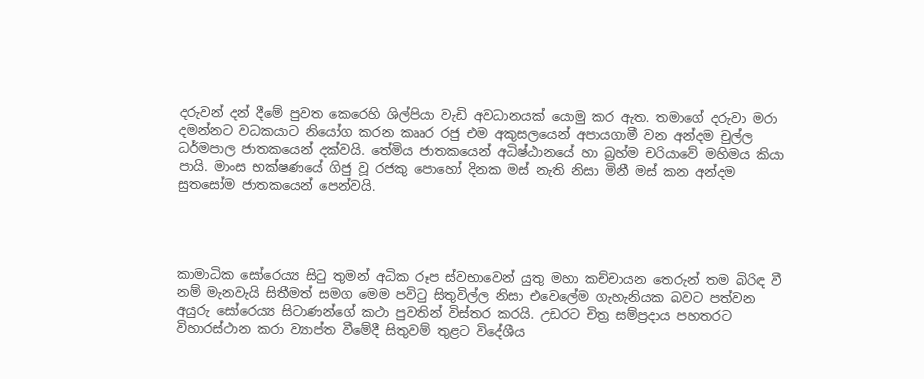දරුවන් දන් දීමේ පුවත කෙරෙහි ශිල්පියා වැඩි අවධානයක් යොමු කර ඇත. තමාගේ දරුවා මරා දමන්නට වධකයාට නියෝග කරන කෲර රජු එම අකුසලයෙන් අපායගාමී වන අන්දම චුල්ල ධර්මපාල ජාතකයෙන් දක්වයි. තේමිය ජාතකයෙන් අධිෂ්ඨානයේ හා බ්‍රහ්ම චරියාවේ මහිමය කියා පායි. මාංස භක්ෂණයේ ගිජු වූ රජකු පොහෝ දිනක මස් නැති නිසා මිනී මස් කන අන්දම සුතසෝම ජාතකයෙන් පෙන්වයි.




කාමාධික සෝරෙය්‍ය සිටු තුමන් අධික රූප ස්වභාවෙන් යුතු මහා කච්චායන තෙරුන් තම බිරිඳ වී නම් මැනවැයි සිතීමත් සමග මෙම පවිටු සිතුවිල්ල නිසා එවෙලේම ගැහැනියක බවට පත්වන අයුරු සෝරෙය්‍ය සිටාණන්ගේ කථා පුවතින් විස්තර කරයි. උඩරට චිත්‍ර සම්ප්‍රදාය පහතරට විහාරස්ථාන කරා ව්‍යාප්ත වීමේදී සිතුවම් තුළට විදේශීය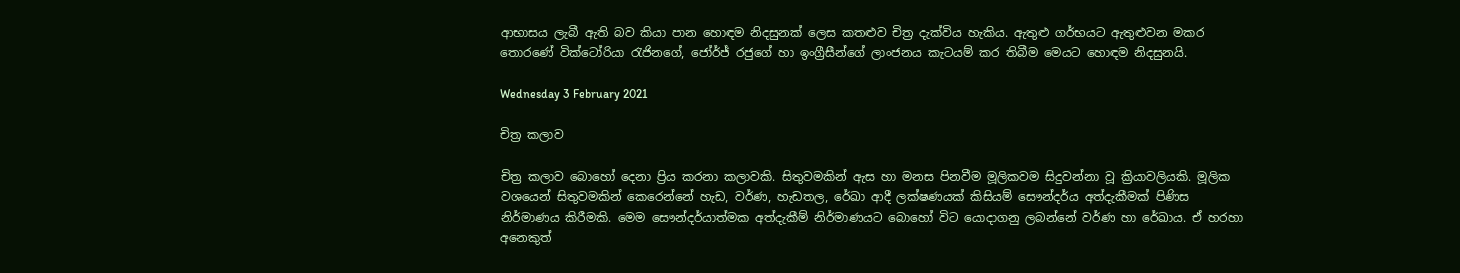ආභාසය ලැබී ඇති බව කියා පාන හොඳම නිදසුනක් ලෙස කතළුව චිත්‍ර දැක්විය හැකිය. ඇතුළු ගර්භයට ඇතුළුවන මකර තොරණේ වික්ටෝරියා රැජිනගේ, ජෝර්ජ් රජුගේ හා ඉංග්‍රීසීන්ගේ ලාංජනය කැටයම් කර තිබීම මෙයට හොඳම නිදසුනයි.

Wednesday 3 February 2021

චිත්‍ර කලාව

චිත්‍ර කලාව බොහෝ දෙනා ප්‍රිය කරනා කලාවකි. සිතුවමකින් ඇස හා මනස පිනවීම මූලිකවම සිදුවන්නා වූ ක්‍රියාවලියකි. මූලික වශයෙන් සිතුවමකින් කෙරෙන්නේ හැඩ, වර්ණ, හැඩතල, රේඛා ආදී ලක්ෂණයක් කිසියම් සෞන්දර්ය අත්දැකීමක් පිණිස නිර්මාණය කිරීමකි. මෙම සෞන්දර්යාත්මක අත්දැකීම් නිර්මාණයට බොහෝ විට යොදාගනු ලබන්නේ වර්ණ හා රේඛාය. ඒ හරහා අනෙකුත්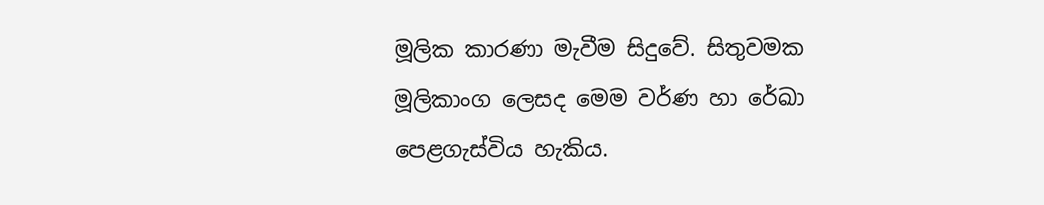මූලික කාරණා මැවීම සිදුවේ. සිතුවමක මූලිකාංග ලෙසද මෙම වර්ණ හා රේඛා පෙළගැස්විය හැකිය.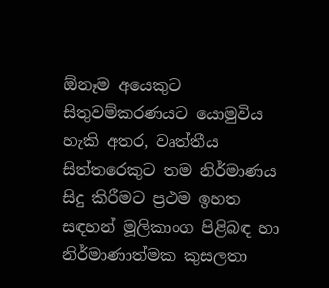ඕනෑම අයෙකුට සිතුවම්කරණයට යොමුවිය හැකි අතර, වෘත්තීය සිත්තරෙකුට තම නිර්මාණය සිදු කිරීමට ප්‍රථම ඉහත සඳහන් මූලිකාංග පිළිබඳ හා නිර්මාණාත්මක කුසලතා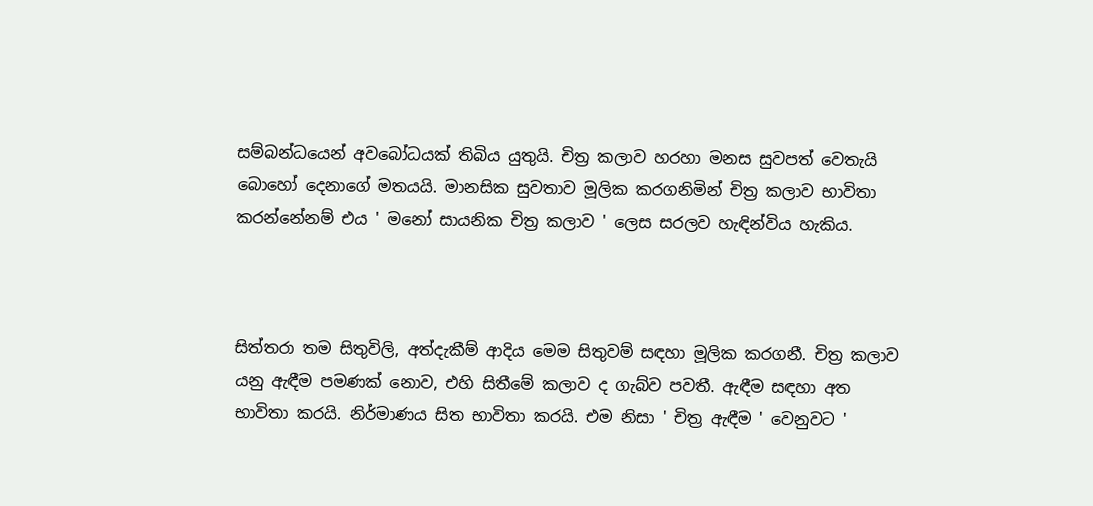සම්බන්ධයෙන් අවබෝධයක් තිබිය යුතුයි. චිත්‍ර කලාව හරහා මනස සුවපත් වෙතැයි බොහෝ දෙනාගේ මතයයි. මානසික සුවතාව මූලික කරගනිමින් චිත්‍ර කලාව භාවිතා කරන්නේනම් එය ' මනෝ සායනික චිත්‍ර කලාව ' ලෙස සරලව හැඳින්විය හැකිය.



සිත්තරා තම සිතුවිලි, අත්දැකීම් ආදිය මෙම සිතුවම් සඳහා මූලික කරගනී. චිත්‍ර කලාව යනු ඇඳීම පමණක් නොව, එහි සිතීමේ කලාව ද ගැබ්ව පවතී. ඇඳීම සඳහා අත භාවිතා කරයි. නිර්මාණය සිත භාවිතා කරයි. එම නිසා ' චිත්‍ර ඇඳීම ' වෙනුවට '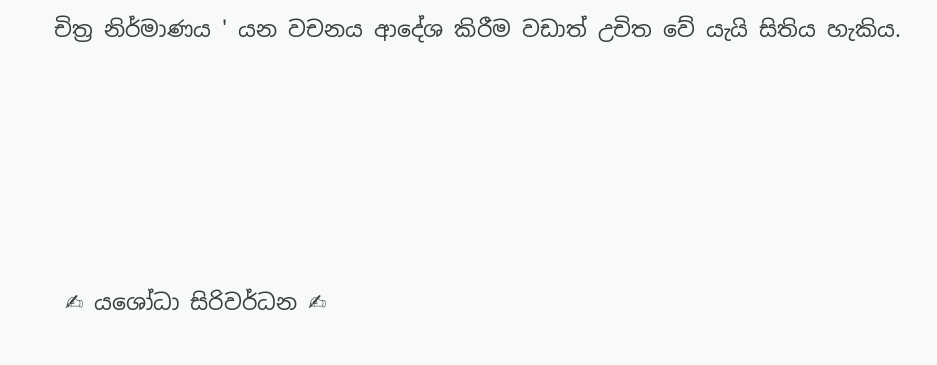චිත්‍ර නිර්මාණය ' යන වචනය ආදේශ කිරීම වඩාත් උචිත වේ යැයි සිතිය හැකිය.





 ✍ යශෝධා සිරිවර්ධන ✍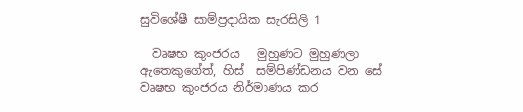සුවිශේෂී සාම්ප්‍රදායික සැරසිලි 1

  වෘෂභ කුංජරය   මුහුණට මුහුණලා  ඇතෙකුගේත්, හිස්  සම්පිණ්ඩනය වන සේ වෘෂභ කුංජරය නිර්මාණය කර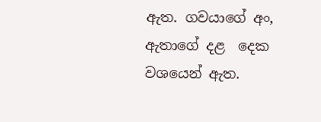ඇත. ගවයාගේ අං, ඇතාගේ දළ  දෙක වශයෙන් ඇත.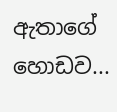ඇතාගේ හොඩව...